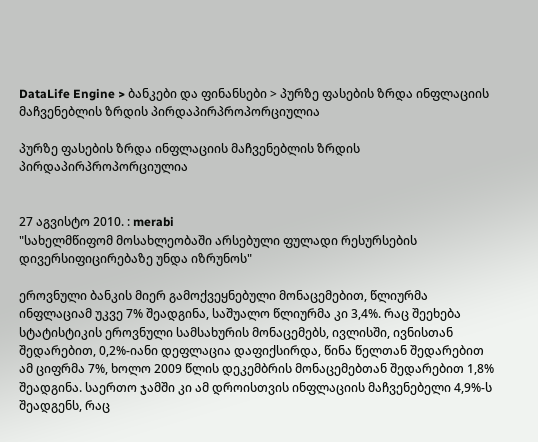DataLife Engine > ბანკები და ფინანსები > პურზე ფასების ზრდა ინფლაციის მაჩვენებლის ზრდის პირდაპირპროპორციულია

პურზე ფასების ზრდა ინფლაციის მაჩვენებლის ზრდის პირდაპირპროპორციულია


27 აგვისტო 2010. : merabi
"სახელმწიფომ მოსახლეობაში არსებული ფულადი რესურსების დივერსიფიცირებაზე უნდა იზრუნოს"

ეროვნული ბანკის მიერ გამოქვეყნებული მონაცემებით, წლიურმა ინფლაციამ უკვე 7% შეადგინა, საშუალო წლიურმა კი 3,4%. რაც შეეხება სტატისტიკის ეროვნული სამსახურის მონაცემებს, ივლისში, ივნისთან შედარებით, 0,2%-იანი დეფლაცია დაფიქსირდა, წინა წელთან შედარებით ამ ციფრმა 7%, ხოლო 2009 წლის დეკემბრის მონაცემებთან შედარებით 1,8% შეადგინა. საერთო ჯამში კი ამ დროისთვის ინფლაციის მაჩვენებელი 4,9%-ს შეადგენს, რაც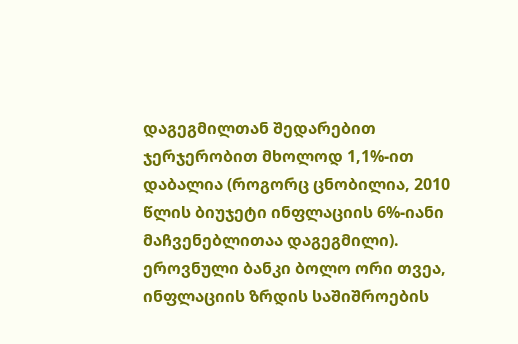დაგეგმილთან შედარებით ჯერჯერობით მხოლოდ 1,1%-ით დაბალია (როგორც ცნობილია, 2010 წლის ბიუჯეტი ინფლაციის 6%-იანი მაჩვენებლითაა დაგეგმილი).
ეროვნული ბანკი ბოლო ორი თვეა, ინფლაციის ზრდის საშიშროების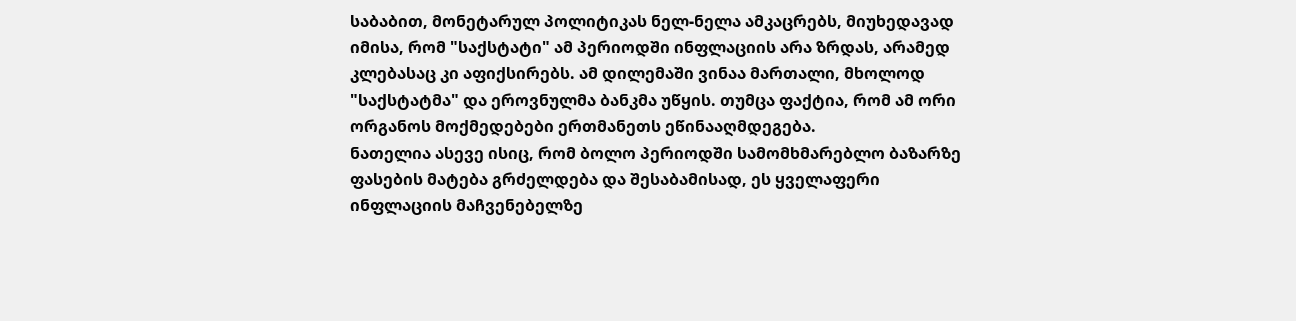საბაბით, მონეტარულ პოლიტიკას ნელ-ნელა ამკაცრებს, მიუხედავად იმისა, რომ "საქსტატი" ამ პერიოდში ინფლაციის არა ზრდას, არამედ კლებასაც კი აფიქსირებს. ამ დილემაში ვინაა მართალი, მხოლოდ "საქსტატმა" და ეროვნულმა ბანკმა უწყის. თუმცა ფაქტია, რომ ამ ორი ორგანოს მოქმედებები ერთმანეთს ეწინააღმდეგება.
ნათელია ასევე ისიც, რომ ბოლო პერიოდში სამომხმარებლო ბაზარზე ფასების მატება გრძელდება და შესაბამისად, ეს ყველაფერი ინფლაციის მაჩვენებელზე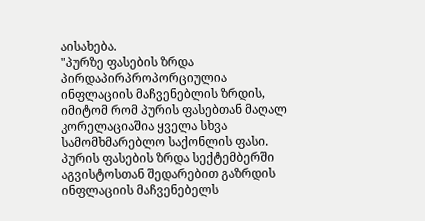აისახება.
"პურზე ფასების ზრდა პირდაპირპროპორციულია ინფლაციის მაჩვენებლის ზრდის, იმიტომ რომ პურის ფასებთან მაღალ კორელაციაშია ყველა სხვა სამომხმარებლო საქონლის ფასი. პურის ფასების ზრდა სექტემბერში აგვისტოსთან შედარებით გაზრდის ინფლაციის მაჩვენებელს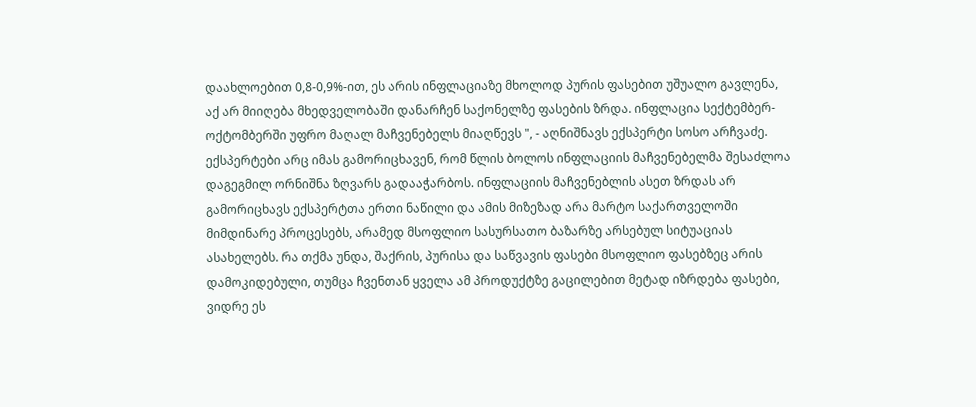დაახლოებით 0,8-0,9%-ით, ეს არის ინფლაციაზე მხოლოდ პურის ფასებით უშუალო გავლენა, აქ არ მიიღება მხედველობაში დანარჩენ საქონელზე ფასების ზრდა. ინფლაცია სექტემბერ-ოქტომბერში უფრო მაღალ მაჩვენებელს მიაღწევს ", - აღნიშნავს ექსპერტი სოსო არჩვაძე.
ექსპერტები არც იმას გამორიცხავენ, რომ წლის ბოლოს ინფლაციის მაჩვენებელმა შესაძლოა დაგეგმილ ორნიშნა ზღვარს გადააჭარბოს. ინფლაციის მაჩვენებლის ასეთ ზრდას არ გამორიცხავს ექსპერტთა ერთი ნაწილი და ამის მიზეზად არა მარტო საქართველოში მიმდინარე პროცესებს, არამედ მსოფლიო სასურსათო ბაზარზე არსებულ სიტუაციას ასახელებს. რა თქმა უნდა, შაქრის, პურისა და საწვავის ფასები მსოფლიო ფასებზეც არის დამოკიდებული, თუმცა ჩვენთან ყველა ამ პროდუქტზე გაცილებით მეტად იზრდება ფასები, ვიდრე ეს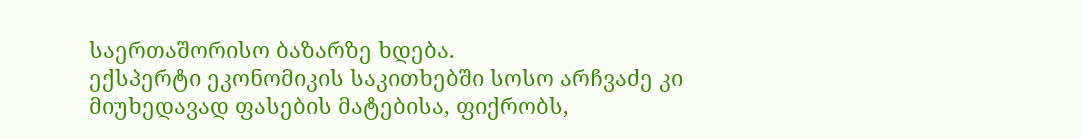საერთაშორისო ბაზარზე ხდება.
ექსპერტი ეკონომიკის საკითხებში სოსო არჩვაძე კი მიუხედავად ფასების მატებისა, ფიქრობს,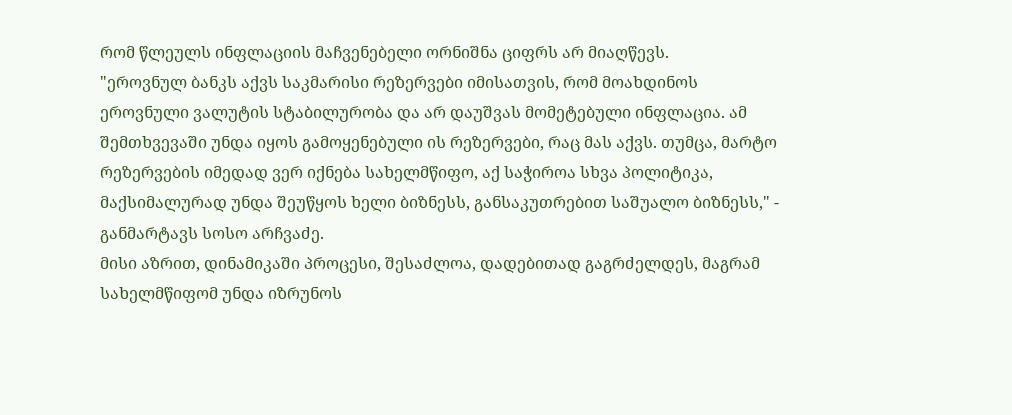რომ წლეულს ინფლაციის მაჩვენებელი ორნიშნა ციფრს არ მიაღწევს.
"ეროვნულ ბანკს აქვს საკმარისი რეზერვები იმისათვის, რომ მოახდინოს ეროვნული ვალუტის სტაბილურობა და არ დაუშვას მომეტებული ინფლაცია. ამ შემთხვევაში უნდა იყოს გამოყენებული ის რეზერვები, რაც მას აქვს. თუმცა, მარტო რეზერვების იმედად ვერ იქნება სახელმწიფო, აქ საჭიროა სხვა პოლიტიკა, მაქსიმალურად უნდა შეუწყოს ხელი ბიზნესს, განსაკუთრებით საშუალო ბიზნესს," - განმარტავს სოსო არჩვაძე.
მისი აზრით, დინამიკაში პროცესი, შესაძლოა, დადებითად გაგრძელდეს, მაგრამ სახელმწიფომ უნდა იზრუნოს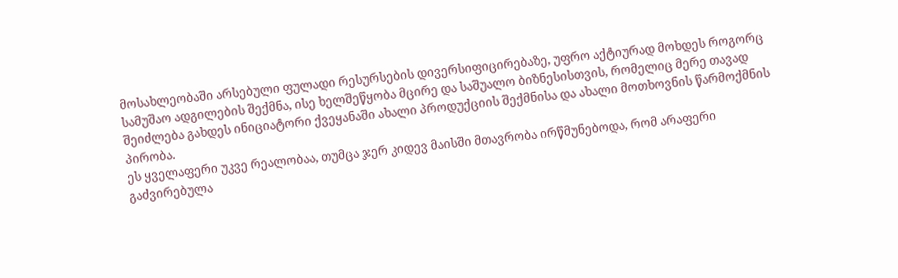მოსახლეობაში არსებული ფულადი რესურსების დივერსიფიცირებაზე, უფრო აქტიურად მოხდეს როგორც სამუშაო ადგილების შექმნა, ისე ხელშეწყობა მცირე და საშუალო ბიზნესისთვის, რომელიც მერე თავად შეიძლება გახდეს ინიციატორი ქვეყანაში ახალი პროდუქციის შექმნისა და ახალი მოთხოვნის წარმოქმნის პირობა.
ეს ყველაფერი უკვე რეალობაა, თუმცა ჯერ კიდევ მაისში მთავრობა ირწმუნებოდა, რომ არაფერი გაძვირებულა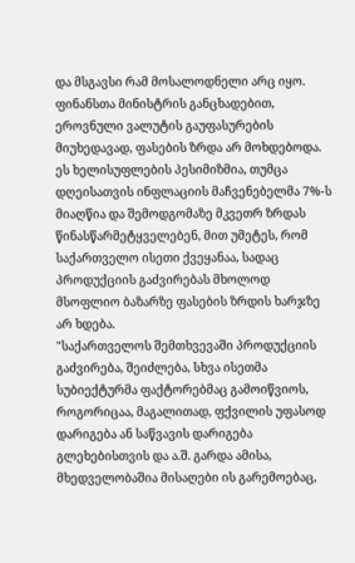და მსგავსი რამ მოსალოდნელი არც იყო. ფინანსთა მინისტრის განცხადებით, ეროვნული ვალუტის გაუფასურების მიუხედავად, ფასების ზრდა არ მოხდებოდა. ეს ხელისუფლების პესიმიზმია, თუმცა დღეისათვის ინფლაციის მაჩვენებელმა 7%-ს მიაღწია და შემოდგომაზე მკვეთრ ზრდას წინასწარმეტყველებენ, მით უმეტეს, რომ საქართველო ისეთი ქვეყანაა, სადაც პროდუქციის გაძვირებას მხოლოდ მსოფლიო ბაზარზე ფასების ზრდის ხარჯზე არ ხდება.
"საქართველოს შემთხვევაში პროდუქციის გაძვირება, შეიძლება, სხვა ისეთმა სუბიექტურმა ფაქტორებმაც გამოიწვიოს, როგორიცაა, მაგალითად, ფქვილის უფასოდ დარიგება ან საწვავის დარიგება გლეხებისთვის და ა.შ. გარდა ამისა, მხედველობაშია მისაღები ის გარემოებაც,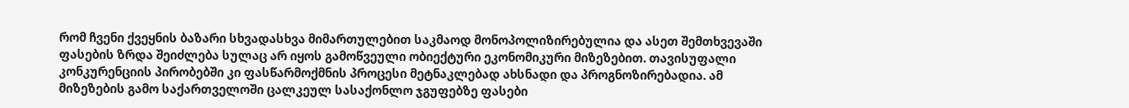რომ ჩვენი ქვეყნის ბაზარი სხვადასხვა მიმართულებით საკმაოდ მონოპოლიზირებულია და ასეთ შემთხვევაში ფასების ზრდა შეიძლება სულაც არ იყოს გამოწვეული ობიექტური ეკონომიკური მიზეზებით. თავისუფალი კონკურენციის პირობებში კი ფასწარმოქმნის პროცესი მეტნაკლებად ახსნადი და პროგნოზირებადია. ამ მიზეზების გამო საქართველოში ცალკეულ სასაქონლო ჯგუფებზე ფასები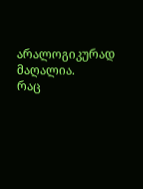არალოგიკურად მაღალია.
რაც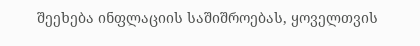შეეხება ინფლაციის საშიშროებას, ყოველთვის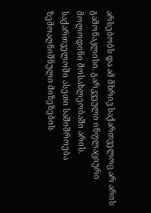არსებობს და ამ მხრივ საქართველოც არ არის გამონაკლისი. გარკვეული ინფლაციური მოლოდინი მოსახლეობაში არის. საქართველოში ასეთი საშიშროება ზემოაღნიშნული მიზეზების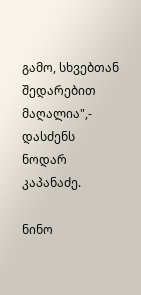გამო, სხვებთან შედარებით მაღალია",- დასძენს ნოდარ კაპანაძე.

ნინო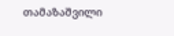თამაზაშვილი